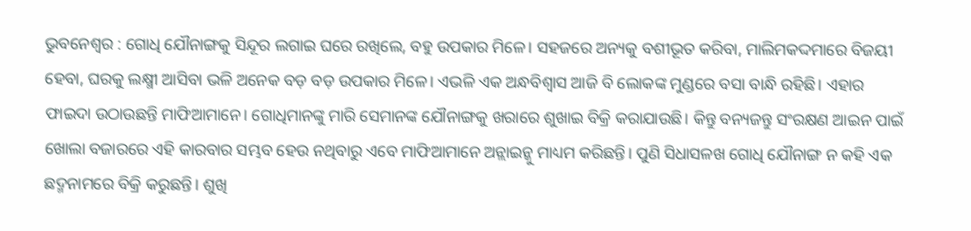ଭୁବନେଶ୍ୱର : ଗୋଧି ଯୌନାଙ୍ଗକୁ ସିନ୍ଦୂର ଲଗାଇ ଘରେ ରଖିଲେ, ବହୁ ଉପକାର ମିଳେ। ସହଜରେ ଅନ୍ୟକୁ ବଶୀଭୂତ କରିବା, ମାଲିମକଦ୍ଦମାରେ ବିଜୟୀ ହେବା, ଘରକୁ ଲକ୍ଷ୍ମୀ ଆସିବା ଭଳି ଅନେକ ବଡ଼ ବଡ଼ ଉପକାର ମିଳେ। ଏଭଳି ଏକ ଅନ୍ଧବିଶ୍ବାସ ଆଜି ବି ଲୋକଙ୍କ ମୁଣ୍ଡରେ ବସା ବାନ୍ଧି ରହିଛି। ଏହାର ଫାଇଦା ଉଠାଉଛନ୍ତି ମାଫିଆମାନେ। ଗୋଧିମାନଙ୍କୁ ମାରି ସେମାନଙ୍କ ଯୌନାଙ୍ଗକୁ ଖରାରେ ଶୁଖାଇ ବିକ୍ରି କରାଯାଉଛି। କିନ୍ତୁ ବନ୍ୟଜନ୍ତୁ ସଂରକ୍ଷଣ ଆଇନ ପାଇଁ ଖୋଲା ବଜାରରେ ଏହି କାରବାର ସମ୍ଭବ ହେଉ ନଥିବାରୁ ଏବେ ମାଫିଆମାନେ ଅନ୍ଲାଇନ୍କୁ ମାଧ୍ୟମ କରିଛନ୍ତି। ପୁଣି ସିଧାସଳଖ ଗୋଧି ଯୌନାଙ୍ଗ ନ କହି ଏକ ଛଦ୍ମନାମରେ ବିକ୍ରି କରୁଛନ୍ତି। ଶୁଖି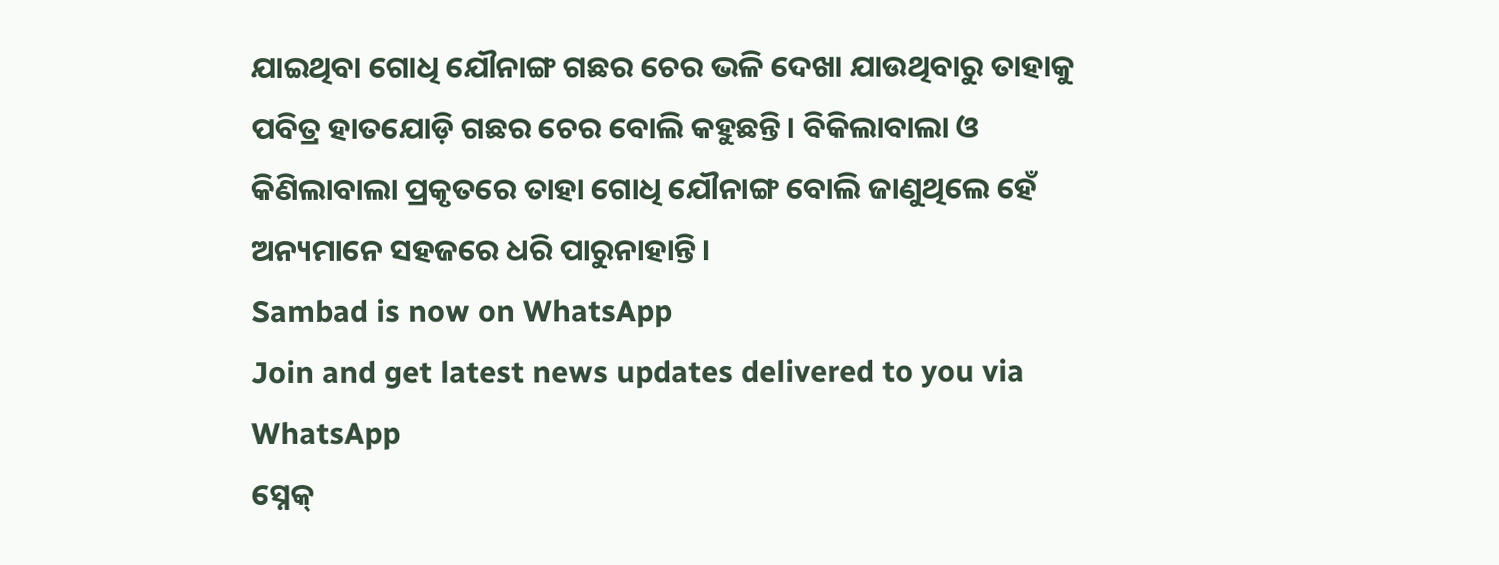ଯାଇଥିବା ଗୋଧି ଯୌନାଙ୍ଗ ଗଛର ଚେର ଭଳି ଦେଖା ଯାଉଥିବାରୁ ତାହାକୁ ପବିତ୍ର ହାତଯୋଡ଼ି ଗଛର ଚେର ବୋଲି କହୁଛନ୍ତି। ବିକିଲାବାଲା ଓ କିଣିଲାବାଲା ପ୍ରକୃତରେ ତାହା ଗୋଧି ଯୌନାଙ୍ଗ ବୋଲି ଜାଣୁଥିଲେ ହେଁ ଅନ୍ୟମାନେ ସହଜରେ ଧରି ପାରୁନାହାନ୍ତି।
Sambad is now on WhatsApp
Join and get latest news updates delivered to you via WhatsApp
ସ୍ନେକ୍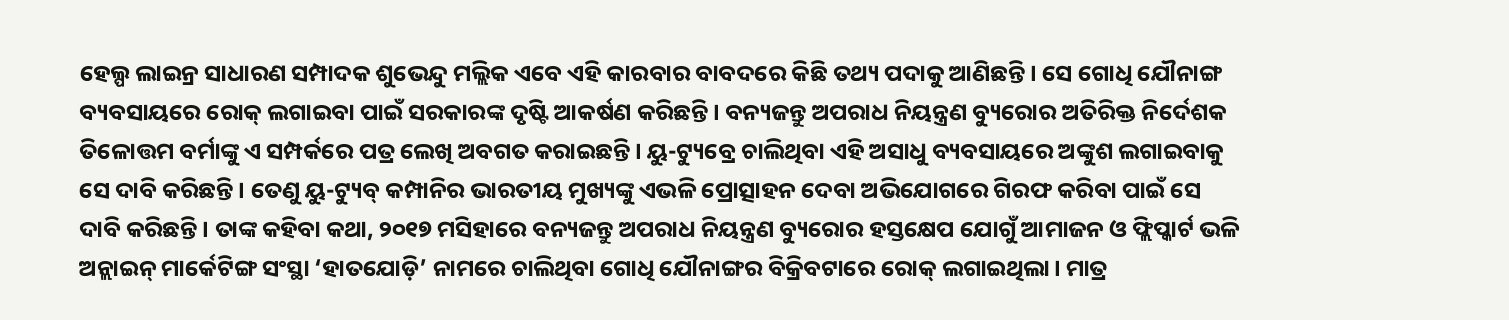ହେଲ୍ପ ଲାଇନ୍ର ସାଧାରଣ ସମ୍ପାଦକ ଶୁଭେନ୍ଦୁ ମଲ୍ଲିକ ଏବେ ଏହି କାରବାର ବାବଦରେ କିଛି ତଥ୍ୟ ପଦାକୁ ଆଣିଛନ୍ତି। ସେ ଗୋଧି ଯୌନାଙ୍ଗ ବ୍ୟବସାୟରେ ରୋକ୍ ଲଗାଇବା ପାଇଁ ସରକାରଙ୍କ ଦୃଷ୍ଟି ଆକର୍ଷଣ କରିଛନ୍ତି। ବନ୍ୟଜନ୍ତୁ ଅପରାଧ ନିୟନ୍ତ୍ରଣ ବ୍ୟୁରୋର ଅତିରିକ୍ତ ନିର୍ଦେଶକ ତିଳୋତ୍ତମ ବର୍ମାଙ୍କୁ ଏ ସମ୍ପର୍କରେ ପତ୍ର ଲେଖି ଅବଗତ କରାଇଛନ୍ତି। ୟୁ-ଟ୍ୟୁବ୍ରେ ଚାଲିଥିବା ଏହି ଅସାଧୁ ବ୍ୟବସାୟରେ ଅଙ୍କୁଶ ଲଗାଇବାକୁ ସେ ଦାବି କରିଛନ୍ତି। ତେଣୁ ୟୁ-ଟ୍ୟୁବ୍ କମ୍ପାନିର ଭାରତୀୟ ମୁଖ୍ୟଙ୍କୁ ଏଭଳି ପ୍ରୋତ୍ସାହନ ଦେବା ଅଭିଯୋଗରେ ଗିରଫ କରିବା ପାଇଁ ସେ ଦାବି କରିଛନ୍ତି। ତାଙ୍କ କହିବା କଥା, ୨୦୧୭ ମସିହାରେ ବନ୍ୟଜନ୍ତୁ ଅପରାଧ ନିୟନ୍ତ୍ରଣ ବ୍ୟୁରୋର ହସ୍ତକ୍ଷେପ ଯୋଗୁଁ ଆମାଜନ ଓ ଫ୍ଲିପ୍କାର୍ଟ ଭଳି ଅନ୍ଲାଇନ୍ ମାର୍କେଟିଙ୍ଗ ସଂସ୍ଥା ‘ହାତଯୋଡ଼ି’ ନାମରେ ଚାଲିଥିବା ଗୋଧି ଯୌନାଙ୍ଗର ବିକ୍ରିବଟାରେ ରୋକ୍ ଲଗାଇଥିଲା। ମାତ୍ର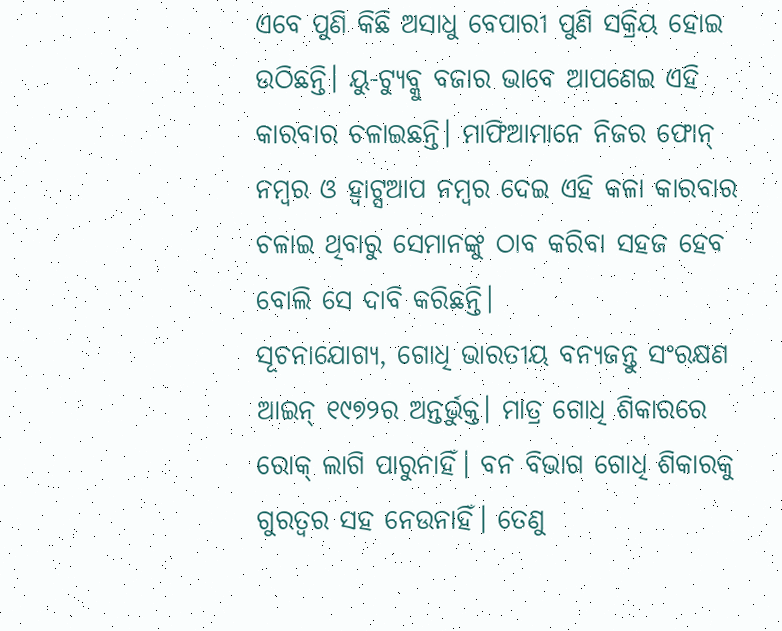ଏବେ ପୁଣି କିଛି ଅସାଧୁ ବେପାରୀ ପୁଣି ସକ୍ରିୟ ହୋଇ ଉଠିଛନ୍ତି। ୟୁ-ଟ୍ୟୁବ୍କୁ ବଜାର ଭାବେ ଆପଣେଇ ଏହି କାରବାର ଚଳାଇଛନ୍ତି। ମାଫିଆମାନେ ନିଜର ଫୋନ୍ ନମ୍ବର ଓ ହ୍ବାଟ୍ସଆପ ନମ୍ବର ଦେଇ ଏହି କଳା କାରବାର ଚଳାଇ ଥିବାରୁ ସେମାନଙ୍କୁ ଠାବ କରିବା ସହଜ ହେବ ବୋଲି ସେ ଦାବି କରିଛନ୍ତି।
ସୂଚନାଯୋଗ୍ୟ, ଗୋଧି ଭାରତୀୟ ବନ୍ୟଜନ୍ତୁ ସଂରକ୍ଷଣ ଆଇନ୍ ୧୯୭୨ର ଅନ୍ତର୍ଭୁକ୍ତ। ମାତ୍ର ଗୋଧି ଶିକାରରେ ରୋକ୍ ଲାଗି ପାରୁନାହିଁ। ବନ ବିଭାଗ ଗୋଧି ଶିକାରକୁ ଗୁରତ୍ବର ସହ ନେଉନାହିଁ। ତେଣୁ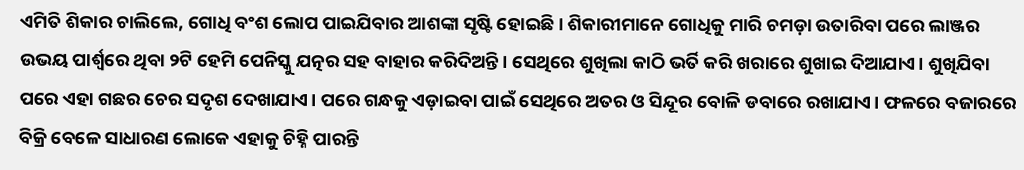ଏମିତି ଶିକାର ଚାଲିଲେ, ଗୋଧି ବଂଶ ଲୋପ ପାଇଯିବାର ଆଶଙ୍କା ସୃଷ୍ଟି ହୋଇଛି। ଶିକାରୀମାନେ ଗୋଧିକୁ ମାରି ଚମଡ଼ା ଉତାରିବା ପରେ ଲାଞ୍ଜର ଉଭୟ ପାର୍ଶ୍ବରେ ଥିବା ୨ଟି ହେମି ପେନିସ୍କୁ ଯତ୍ନର ସହ ବାହାର କରିଦିଅନ୍ତି। ସେଥିରେ ଶୁଖିଲା କାଠି ଭର୍ତି କରି ଖରାରେ ଶୁଖାଇ ଦିଆଯାଏ। ଶୁଖିଯିବା ପରେ ଏହା ଗଛର ଚେର ସଦୃଶ ଦେଖାଯାଏ। ପରେ ଗନ୍ଧକୁ ଏଡ଼ାଇବା ପାଇଁ ସେଥିରେ ଅତର ଓ ସିନ୍ଦୂର ବୋଳି ଡବାରେ ରଖାଯାଏ। ଫଳରେ ବଜାରରେ ବିକ୍ରି ବେଳେ ସାଧାରଣ ଲୋକେ ଏହାକୁ ଚିହ୍ନି ପାରନ୍ତି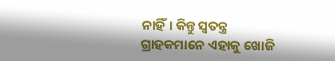ନାହିଁ। କିନ୍ତୁ ସ୍ବତନ୍ତ୍ର ଗ୍ରାହକମାନେ ଏହାକୁ ଖୋଜି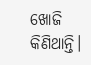ଖୋଜି କିଣିଥାନ୍ତି।